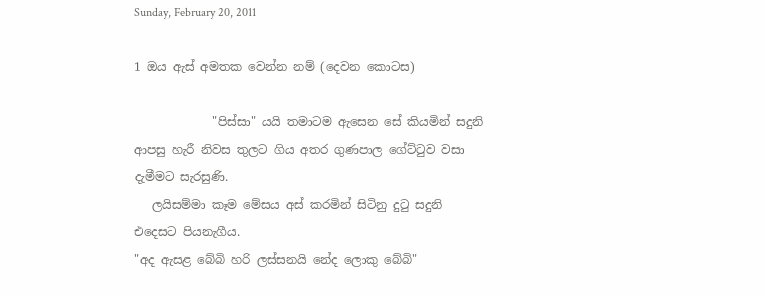Sunday, February 20, 2011

1 ඔය ඇස් අමතක වෙන්න නම් (දෙවන කොටස)

             "පිස්සා" යයි තමාටම ඇසෙන සේ කියමින් සදුනි ආපසු හැරී නිවස තුලට ගිය අතර ගුණපාල ගේට්ටුව වසා දැමීමට සැරසුණි.
   ලයිසම්මා කෑම මේසය අස් කරමින් සිටිනු දුටු සදුනි එදෙසට පියනැගීය.
"අද ඇසළ බේබි හරි ලස්සනයි නේද ලොකු බේබි"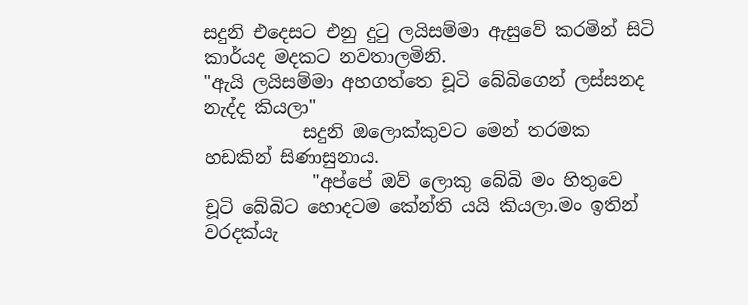සදුනි එදෙසට එනු දුටු ලයිසම්මා ඇසුවේ කරමින් සිටි කාර්යද මදකට නවතාලමිනි.
"ඇයි ලයිසම්මා අහගත්තෙ චූටි බේබිගෙන් ලස්සනද නැද්ද කියලා"
           සදුනි ඔලොක්කුවට මෙන් තරමක හඩකින් සිණාසුනාය.
            "අප්පේ ඔව් ලොකු බේබි මං හිතුවෙ  චූටි බේබිට හොදටම කේන්ති යයි කියලා.මං ඉතින් වරදක්යැ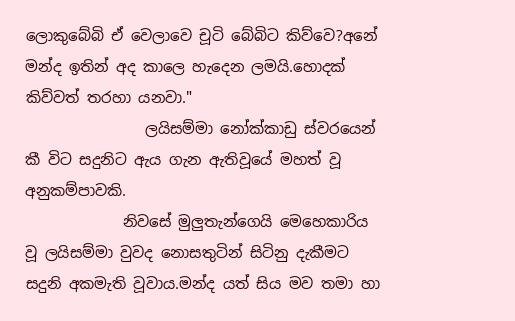ලොකුබේබි ඒ වෙලාවෙ චූටි බේබිට කිව්වෙ?අනේ මන්ද ඉතින් අද කාලෙ හැදෙන ලමයි.හොදක් කිව්වත් තරහා යනවා."
                ලයිසම්මා නෝක්කාඩු ස්වරයෙන් කී විට සදුනිට ඇය ගැන ඇතිවූයේ මහත් වූ අනුකම්පාවකි.
             නිවසේ මුලුතැන්ගෙයි මෙහෙකාරිය වූ ලයිසම්මා වුවද නොසතුටින් සිටිනු දැකීමට සදුනි අකමැති වූවාය.මන්ද යත් සිය මව තමා හා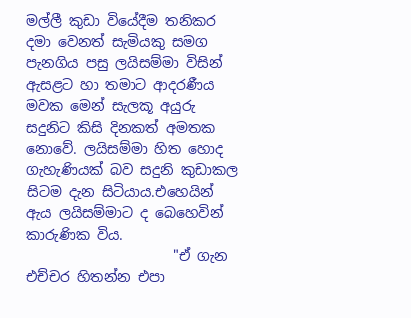මල්ලී කුඩා වියේදීම තනිකර දමා වෙනත් සැමියකු සමග පැනගිය පසු ලයිසම්මා විසින් ඇසළට හා තමාට ආදරණීය මවක මෙන් සැලකූ අයුරු සදුනිට කිසි දිනකත් අමතක නොවේ. ලයිසම්මා හිත හොද ගැහැණියක් බව සදුනි කුඩාකල සිටම දැන සිටියාය.එහෙයින් ඇය ලයිසම්මාට ද බෙහෙවින් කාරුණික විය.
                     "ඒ ගැන එච්චර හිතන්න එපා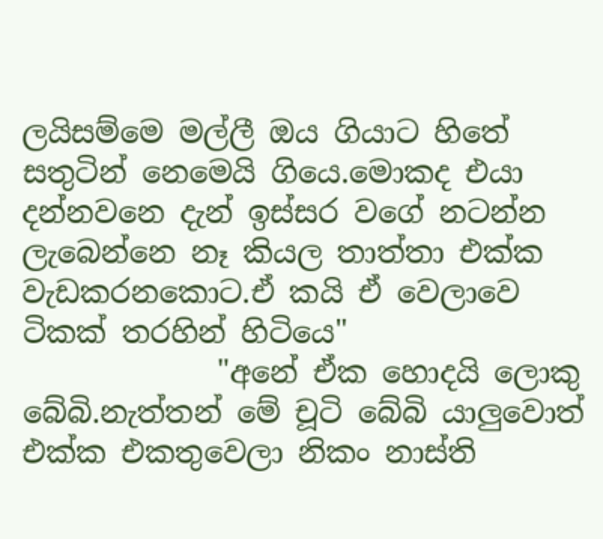ලයිසම්මෙ මල්ලී ඔය ගියාට හිතේ සතුටින් නෙමෙයි ගියෙ.මොකද එයා දන්නවනෙ දැන් ඉස්සර වගේ නටන්න ලැබෙන්නෙ නෑ කියල තාත්තා එක්ක වැඩකරනකොට.ඒ කයි ඒ වෙලාවෙ ටිකක් තරහින් හිටියෙ"
             "අනේ ඒක හොදයි ලොකු බේබි.නැත්තන් මේ චූටි බේබි යාලුවොත් එක්ක එකතුවෙලා නිකං නාස්ති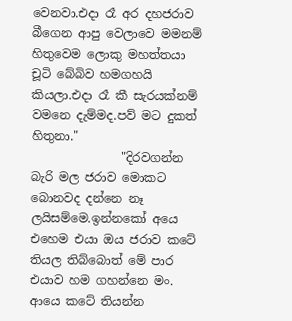වෙනවා.එදා රෑ අර දහජරාව බීගෙන ආපු වෙලාවෙ මමනම් හිතුවෙම ලොකු මහත්තයා චූටි බේබිව හමගහයි කියලා.එදා රෑ කී සැරයක්නම් වමනෙ දැම්මද.පව් මට දුකත් හිතුනා."
               "දිරවගන්න බැරි මල ජරාව මොකට බොනවද දන්නෙ නෑ ලයිසම්මෙ.ඉන්නකෝ අයෙ එහෙම එයා ඔය ජරාව කටේ තියල තිබ්බොත් මේ පාර එයාව හම ගහන්නෙ මං. ආයෙ කටේ තියන්න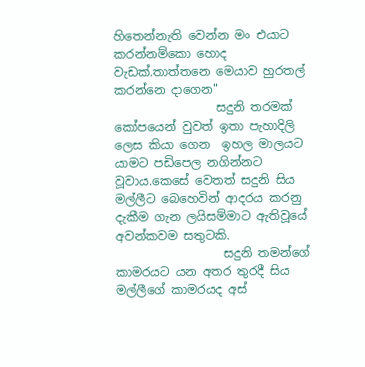හිතෙන්නැති වෙන්න මං එයාට කරන්නම්කො හොද වැඩක්.තාත්තනෙ මෙයාව හුරතල් කරන්නෙ දාගෙන"
                 සදුනි තරමක් කෝපයෙන් වුවත් ඉතා පැහාදිලි ලෙස කියා ගෙන  ඉහල මාලයට යාමට පඩිපෙල නගින්නට වූවාය.කෙසේ වෙතත් සදුනි සිය මල්ලීට බෙහෙවින් ආදරය කරනු දැකීම ගැන ලයිසම්මාට ඇතිවූයේ අවන්කවම සතුටකි.
                  සදුනි තමන්ගේ කාමරයට යන අතර තුරදී සිය මල්ලීගේ කාමරයද අස්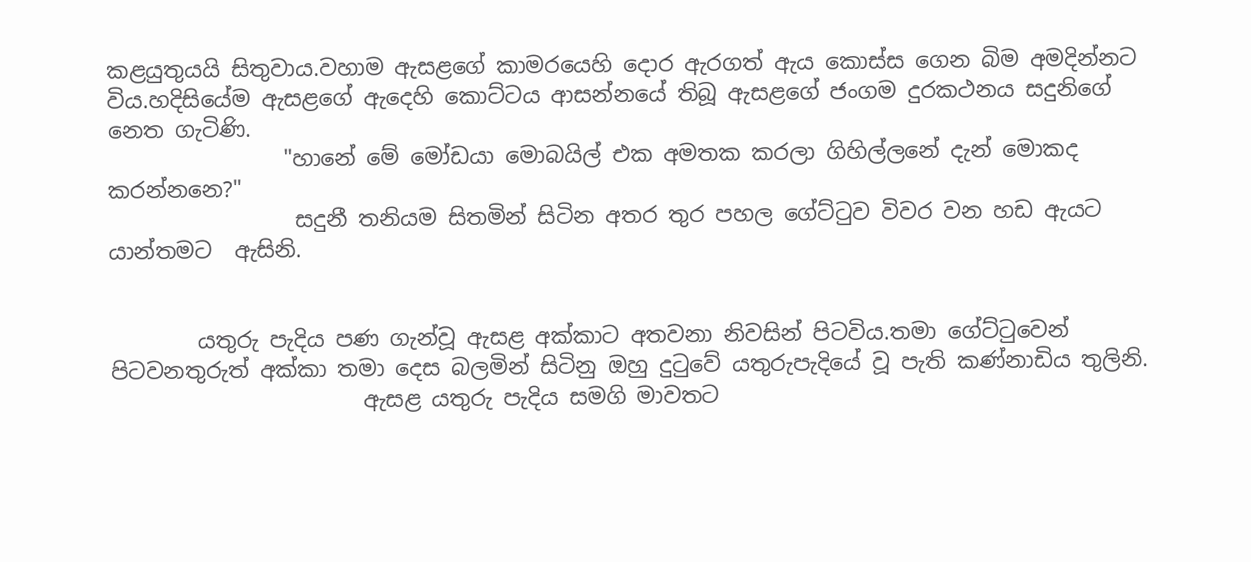කළයුතුයයි සිතුවාය.වහාම ඇසළගේ කාමරයෙහි දොර ඇරගත් ඇය කොස්ස ගෙන බිම අමදින්නට විය.හදිසියේම ඇසළගේ ඇදෙහි කොට්ටය ආසන්නයේ තිබූ ඇසළගේ ජංගම දුරකථනය සදුනිගේ නෙත ගැටිණි.
                "හානේ මේ මෝඩයා මොබයිල් එක අමතක කරලා ගිහිල්ලනේ දැන් මොකද කරන්නනෙ?"
                 සදුනී තනියම සිතමින් සිටින අතර තුර පහල ගේට්ටුව විවර වන හඩ ඇයට යාන්තමට  ඇසිනි.


        යතුරු පැදිය පණ ගැන්වූ ඇසළ අක්කාට අතවනා නිවසින් පිටවිය.තමා ගේට්ටුවෙන් පිටවනතුරුත් අක්කා තමා දෙස බලමින් සිටිනු ඔහු දුටුවේ යතුරුපැදියේ වූ පැති කණ්නාඩිය තුලිනි.
                       ඇසළ යතුරු පැදිය සමගි මාවතට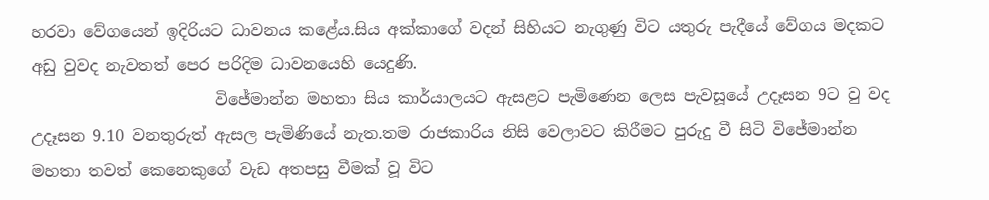හරවා වේගයෙන් ඉදිරියට ධාවනය කළේය.සිය අක්කාගේ වදන් සිහිය‍ට නැගුණු විට යතුරු පැදීයේ වේගය මදකට අඩු වුවද නැවතත් පෙර පරිදිම ධාවනයෙහි යෙදුණි.
                       විජේමාන්න මහතා සිය කාර්යාලයට ඇසළට පැමිණෙන ලෙස පැවසූයේ උදෑසන 9ට වු වද උදෑසන 9.10 වනතුරුත් ඇසල පැමිණියේ නැත.තම රාජකාරිය නිසි වෙලාවට කිරීමට පුරුදු වී සිටි විජේමාන්න මහතා තවත් කෙනෙකුගේ වැඩ අතපසු වීමක් වූ විට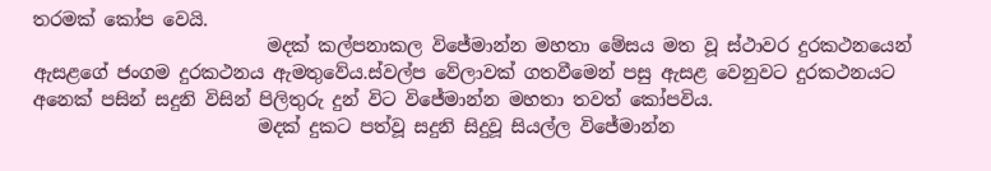තරමක් කෝප වෙයි.
                          මදක් කල්පනාකල විජේමාන්න මහතා මේසය මත වූ ස්ථාවර දුරකථනයෙන් ඇසළගේ ජංගම දුරකථනය ඇමතුවේය.ස්වල්ප වේලාවක් ගතවීමෙන් පසු ඇසළ වෙනුවට දුරකථනයට අනෙක් පසින් සදුනි විසින් පිලිතුරු දුන් විට විජේමාන්න මහතා තවත් කෝපවිය.
                         මදක් දුකට පත්වූ සදුනි සිදුවූ සියල්ල විජේමාන්න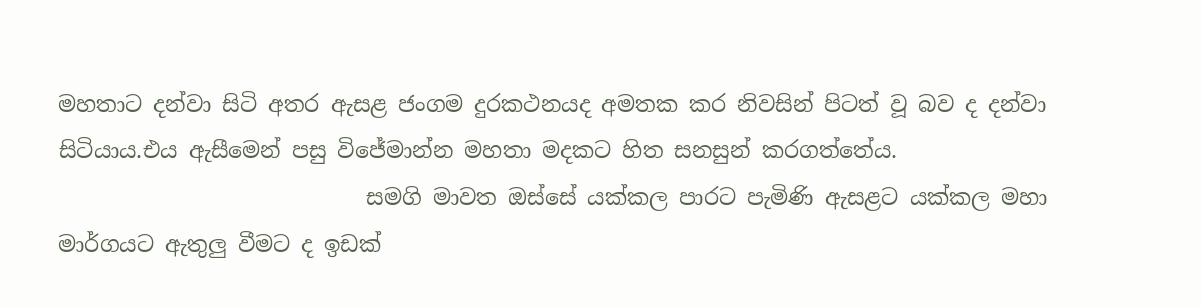මහතාට දන්වා සිටි අතර ඇසළ ජංගම දුරකථනයද අමතක කර නිවසින් පිටත් වූ බව ද දන්වා සිටියාය.එය ඇසීමෙන් පසු විජේමාන්න මහතා මදකට හිත සනසුන් කරගත්තේය.
                            සමගි මාවත ඔස්සේ යක්කල පාරට පැමිණි ඇසළට යක්කල මහා මාර්ගයට ඇතුලු වීමට ද ඉඩක්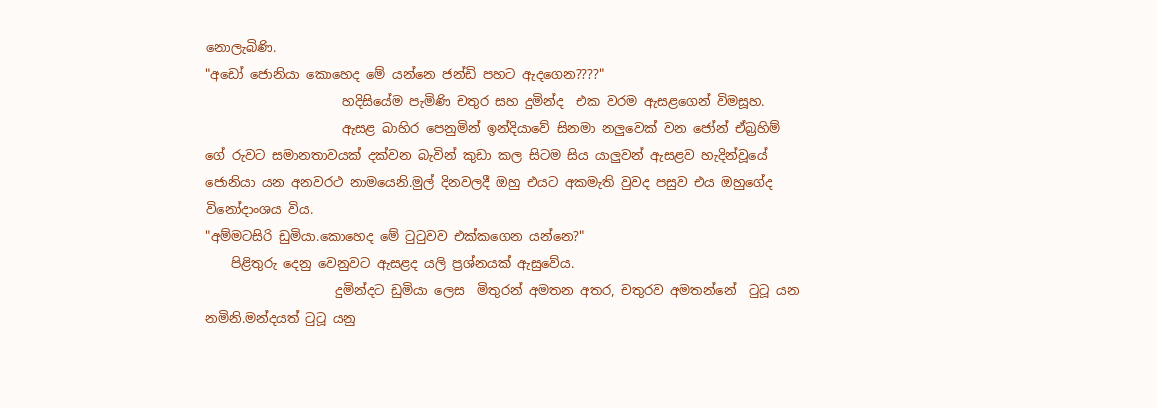නොලැබිණි.
"අඩෝ ජොනියා කොහෙද මේ යන්නෙ ජන්ඩි පහට ඇදගෙන????"
                     හදිසියේම පැමිණි චතුර සහ දුමින්ද  එක වරම ඇසළගෙන් විමසූහ.
                     ඇසළ බාහිර පෙනුමින් ඉන්දියාවේ සිනමා නලුවෙක් වන ජෝන් ඒබ්‍රහිම් ගේ රුවට සමානතාවයක් දක්වන බැවින් කුඩා කල සිටම සිය යාලුවන් ඇසළව හැදින්වූයේ ජොනියා යන අනවරථ නාමයෙනි.මුල් දිනවලදී ඔහු එය‍ට අකමැති වුවද පසුව එය ඔහුගේද විනෝදාංශය විය.
"අම්මටසිරි ඩුමියා.කොහෙද මේ ටුටුවව එක්කගෙන යන්නෙ?"
    පිළිතුරු දෙනු වෙනුවට ඇසළද යලි ප්‍රශ්නයක් ඇසුවේය.
                    දුමින්දට ඩුමියා ලෙස  මිතුරන් අමතන අතර, චතුරව අමතන්නේ  ටුටූ යන නමිනි.මන්දයත් ටුටූ යනු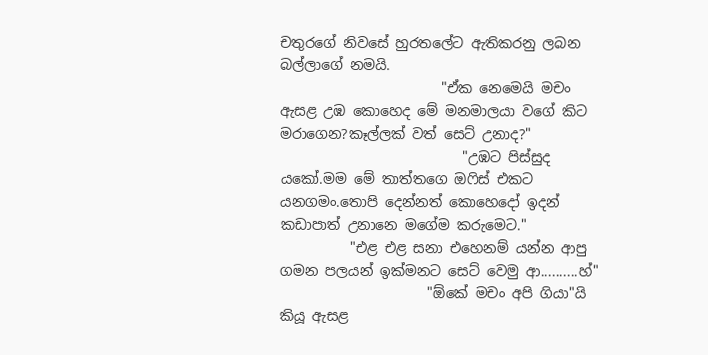චතුර‍ගේ නිවසේ හුරතලේට ඇතිකරනු ලබන බල්ලාගේ නමයි.
                       "ඒක නෙමෙයි මචං ඇසළ උඹ කොහෙද මේ මනමාලයා වගේ කිට මරාගෙන?කෑල්ලක් වත් සෙට් උනාද?"
                          "උඹට පිස්සුද යකෝ.මම මේ තාත්තගෙ ඔෆිස් එකට යනගමං.තොපි දෙන්නත් කොහෙදෝ ඉදන් කඩාපාත් උනානෙ මගේම කරුමෙට."
          "එළ එළ සනා එහෙනම් යන්න ආපු ගමන පලයන් ඉක්මනට සෙට් වෙමු ආ..........හ්"
                     "ඕකේ මචං අපි ගියා"යි කියූ ඇසළ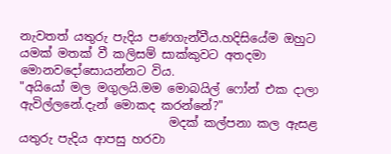නැවතත් යතුරු පැදිය පණගැන්වීය.හදිසියේම ඔහුට යමක් මතක් වී කලිසම් සාක්කුවට අතදමා මොනවදෝසොයන්නට විය.
"අයියෝ මල ‍මගුලයි.මම මොබයිල් ෆෝන් එක දාලා ඇවිල්ලනේ.දැන් මොකද කරන්නේ?"
                         මදක් කල්පනා කල ඇසළ යතුරු පැදිය ආපසු හරවා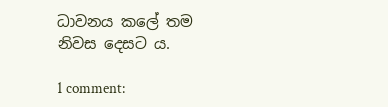ධාවනය කලේ තම නිවස දෙසට ය.

1 comment: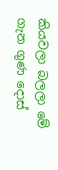කියවලා බලලා මේ ගැන ගුණ දොස්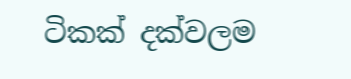ටිකක් දක්වලම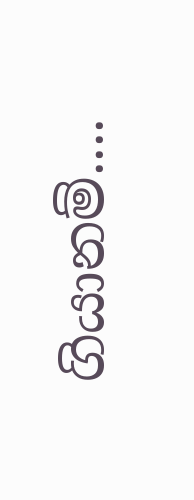ගියානම්....